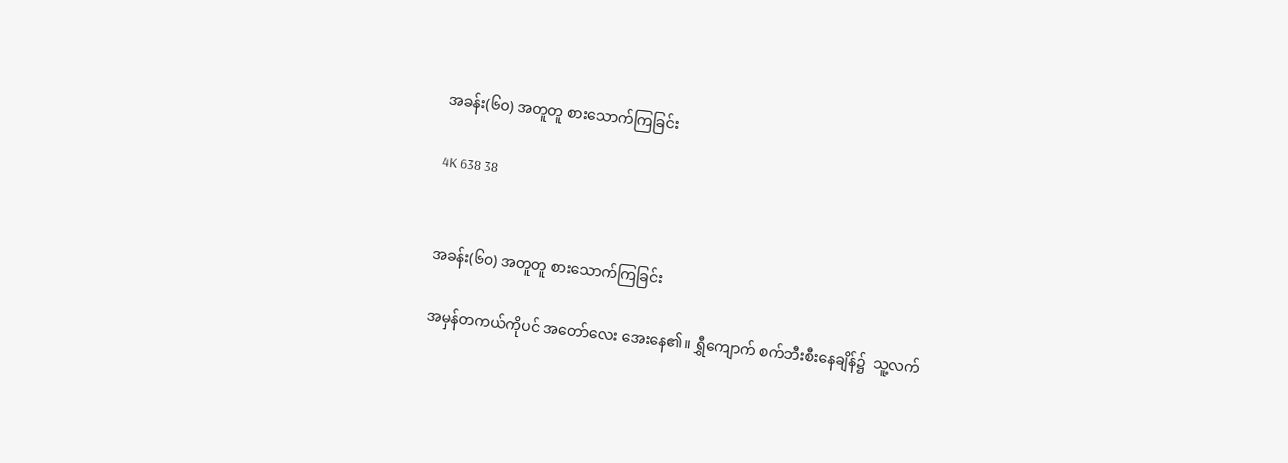အခန်း(၆၀) အတူတူ စားသောက်ကြခြင်း

4K 638 38


အခန်း(၆၀) အတူတူ စားသောက်ကြခြင်း

အမှန်တကယ်ကိုပင် အတော်လေး အေးနေ၏။ ရွှီကျောက် စက်ဘီးစီးနေချိန်၌  သူ့လက်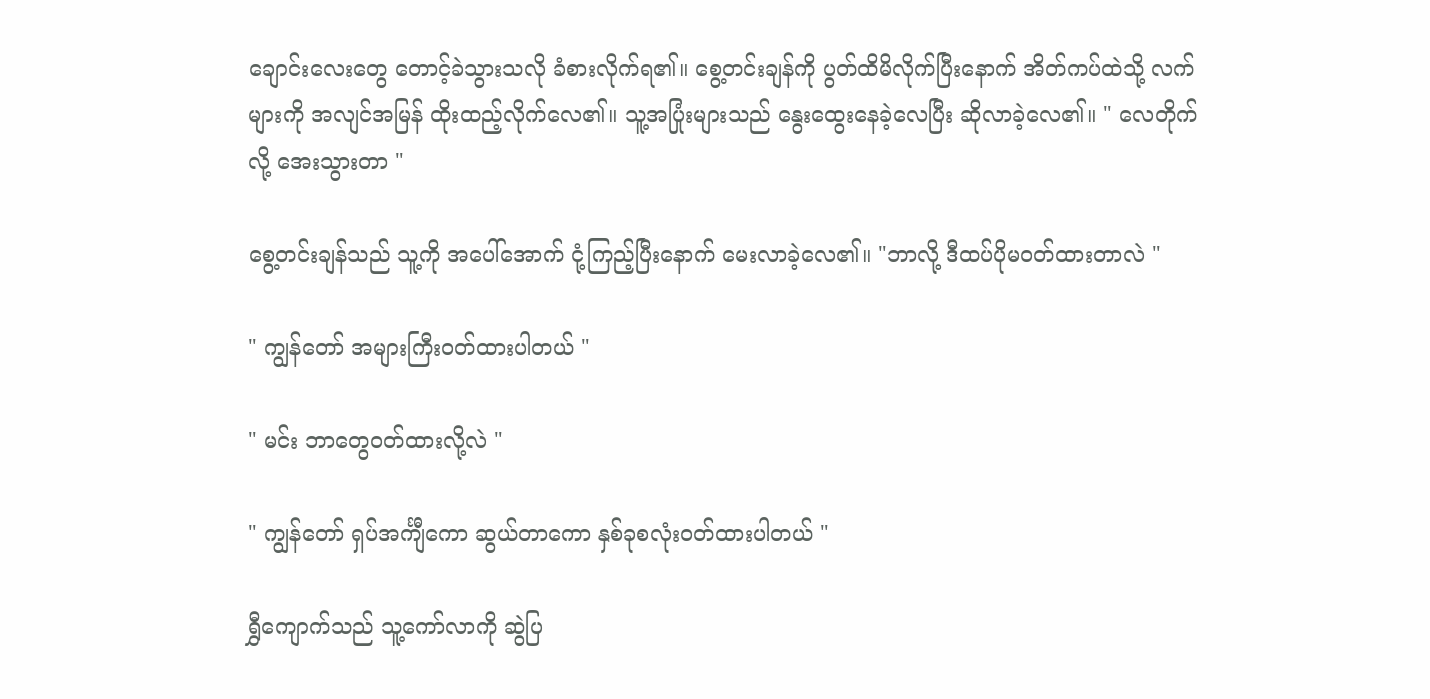ချောင်းလေးတွေ တောင့်ခဲသွားသလို ခံစားလိုက်ရ၏။ စွေ့တင်းချန်ကို ပွတ်ထိမိလိုက်ပြီးနောက် အိတ်ကပ်ထဲသို့ လက်များကို အလျင်အမြန် ထိုးထည့်လိုက်လေ၏။ သူ့အပြုံးများသည် နွေးထွေးနေခဲ့လေပြီး ဆိုလာခဲ့လေ၏။ " လေတိုက်လို့ အေးသွားတာ "

စွေ့တင်းချန်သည် သူ့ကို အပေါ်အောက် ငုံ့ကြည့်ပြီးနောက် မေးလာခဲ့လေ၏။ "ဘာလို့ ဒီထပ်ပိုမဝတ်ထားတာလဲ "

" ကျွန်တော် အများကြီး၀တ်ထားပါတယ် "

" မင်း ဘာတွေ၀တ်ထားလို့လဲ "

" ကျွန်တော် ရှပ်အင်္ကျီကော ဆွယ်တာကော နှစ်ခုစလုံး၀တ်ထားပါတယ် "

ရွှီကျောက်သည် သူ့ကော်လာကို ဆွဲပြ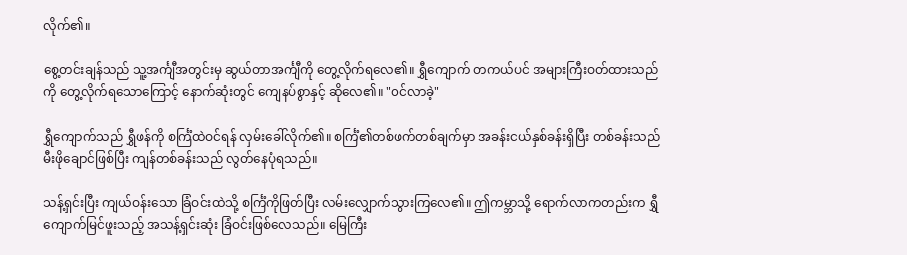လိုက်၏။

စွေ့တင်းချန်သည် သူ့အင်္ကျီအတွင်းမှ ဆွယ်တာအင်္ကျီကို တွေ့လိုက်ရလေ၏။ ရွှီကျောက် တကယ်ပင် အများကြီးဝတ်ထားသည်ကို တွေ့လိုက်ရသောကြောင့် နောက်ဆုံးတွင် ကျေနပ်စွာနှင့် ဆိုလေ၏။ "၀င်လာခဲ့"

ရွှီကျောက်သည် ရွှီဖန်ကို စင်္ကြံထဲဝင်ရန် လှမ်းခေါ်လိုက်၏။ စင်္ကြံ၏တစ်ဖက်တစ်ချက်မှာ အခန်းငယ်နှစ်ခန်းရှိပြီး တစ်ခန်းသည် မီးဖိုချောင်ဖြစ်ပြီး ကျန်တစ်ခန်းသည် လွတ်နေပုံရသည်။

သန့်ရှင်းပြီး ကျယ်ဝန်းသော ခြံဝင်းထဲသို့ စင်္ကြံကိုဖြတ်ပြီး လမ်းလျှောက်သွားကြလေ၏။ ဤကမ္ဘာသို့ ရောက်လာကတည်းက ရွှီကျောက်မြင်ဖူးသည့် အသန့်ရှင်းဆုံး ခြံဝင်းဖြစ်လေသည်။ မြေကြီး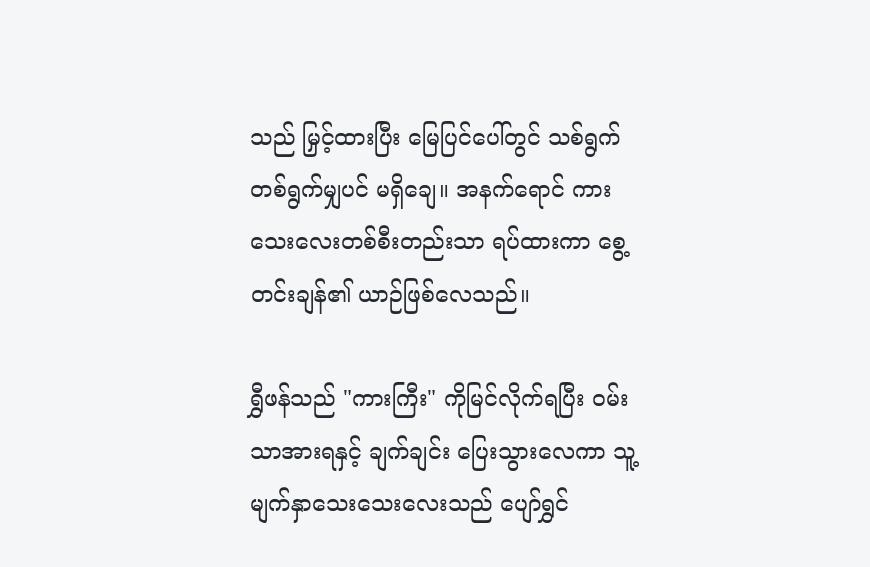သည် မြှင့်ထားပြီး မြေပြင်ပေါ်တွင် သစ်ရွက်တစ်ရွက်မျှပင် မရှိချေ။ အနက်ရောင် ကားသေးလေးတစ်စီးတည်းသာ ရပ်ထားကာ စွေ့တင်းချန်၏ ယာဉ်ဖြစ်လေသည်။

ရွှီဖန်သည် "ကားကြီး" ကိုမြင်လိုက်ရပြီး ဝမ်းသာအားရနှင့် ချက်ချင်း ပြေးသွားလေကာ သူ့မျက်နှာသေးသေးလေးသည် ပျော်ရွှင်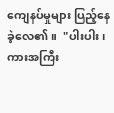ကျေနပ်မှုများ ပြည့်နေခဲ့လေ၏။  "ပါးပါး၊ ကားအကြီး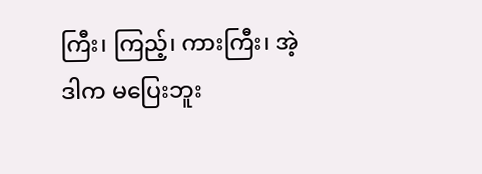ကြီး၊ ကြည့်၊ ကားကြီး၊ အဲ့ဒါက မပြေးဘူး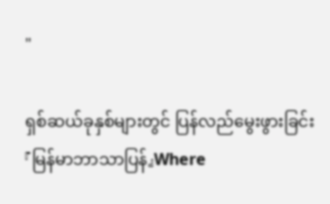"

ရှစ်ဆယ်ခုနှစ်များတွင် ပြန်လည်မွေးဖွားခြင်း 『မြန်မာဘာသာပြန်』Where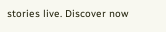stories live. Discover now